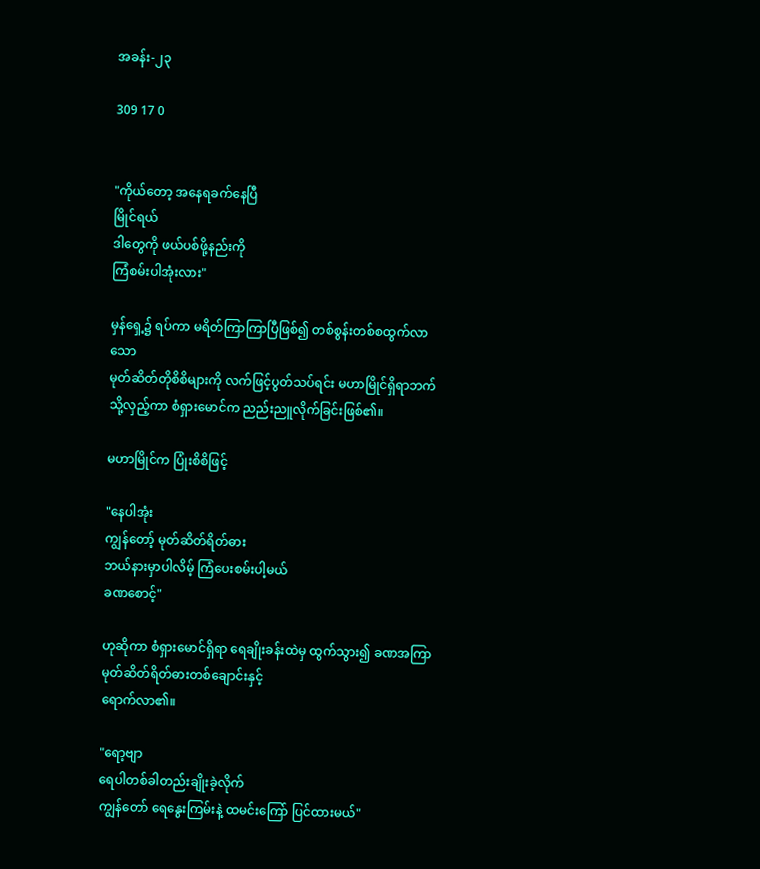အခန်း-၂၃

309 17 0


"ကိုယ်တော့ အနေရခက်နေပြီ
မြိုင်ရယ်
ဒါတွေကို ဖယ်ပစ်ဖို့နည်းကို
ကြံစမ်းပါအုံးလား"

မှန်ရှေ့၌ ရပ်ကာ မရိတ်ကြာကြာပြီဖြစ်၍ တစ်စွန်းတစ်စထွက်လာသော
မုတ်ဆိတ်တိုစိစိများကို လက်ဖြင့်ပွတ်သပ်ရင်း မဟာမြိုင်ရှိရာဘက်သို့လှည့်ကာ စံရှားမောင်က ညည်းညူလိုက်ခြင်းဖြစ်၏။

မဟာမြိုင်က ပြုံးစိစိဖြင့်

"နေပါအုံး
ကျွန်တော့် မုတ်ဆိတ်ရိတ်ဓား
ဘယ်နားမှာပါလိမ့် ကြံပေးစမ်းပါ့မယ်
ခဏစောင့်"

ဟုဆိုကာ ‌စံရှားမောင်ရှိရာ ရေချိုးခန်းထဲမှ ထွက်သွား၍ ခဏအကြာ မုတ်ဆိတ်ရိတ်ဓားတစ်ချောင်းနှင့်
ရောက်လာ၏။

"ရော့ဗျာ
ရေပါတစ်ခါတည်းချိုးခဲ့လိုက်
ကျွန်တော် ရေနွေးကြမ်းနဲ့ ထမင်းကြော် ပြင်ထားမယ်"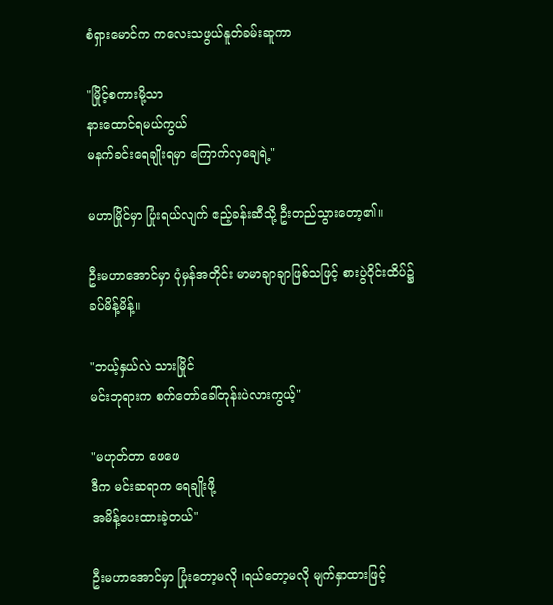စံရှားမောင်က ကလေးသဖွယ်နူတ်ခမ်းဆူကာ

"မြိုင့်စကားမို့သာ
နားထောင်ရမယ်ကွယ်
မနက်ခင်းရေချိုးရမှာ ကြောက်လှချေရဲ့"

မဟာမြိုင်မှာ ပြုံးရယ်လျက် ဧည့်ခန်းဆီသို့ ဦးတည်သွားတော့၏။

ဦးမဟာအောင်မှာ ပုံမှန်အတိုင်း မာမာချာချာဖြစ်သဖြင့် စားပွဲဝိုင်းထိပ်၌
ခပ်မိန့်မိန့်။

"ဘယ့်နှယ်လဲ သားမြိုင်
မင်းဘုရားက စက်တော်ခေါ်တုန်းပဲလားကွယ့်"

"မဟုတ်တာ ဖေဖေ
ဒီက မင်းဆရာက ရေချိုးဖို့
အမိန့်ပေးထားခဲ့တယ်"

ဦးမဟာအောင်မှာ ပြုံးတော့မလို ၊ရယ်တော့မလို မျက်နှာထားဖြင့်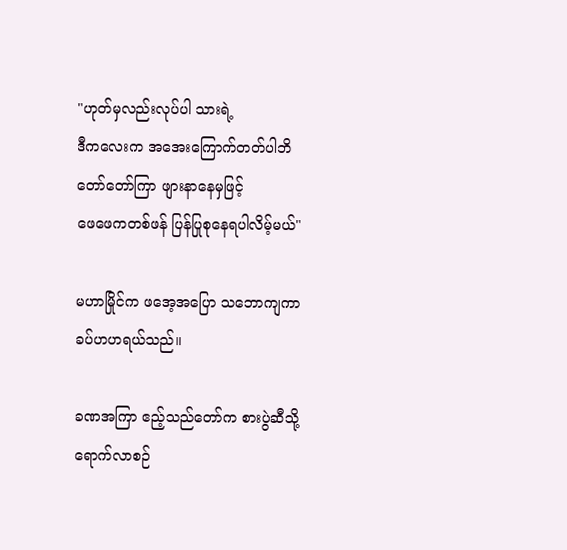"ဟုတ်မှလည်းလုပ်ပါ သားရဲ့
ဒီကလေးက အအေးကြောက်တတ်ပါဘိ
တော်တော်ကြာ ဖျားနာနေမှဖြင့်
ဖေဖေကတစ်ဖန် ပြန်ပြုစုနေရပါလိမ့်မယ်"

မဟာမြိုင်က ဖအေ့အပြော သဘောကျကာ ခပ်ဟဟရယ်သည်။

ခဏအကြာ ဧည့်သည်တော်က စားပွဲဆီသို့ရောက်လာစဉ်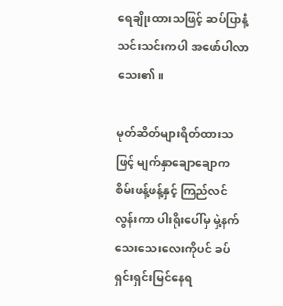ရေချိုးထားသဖြင့် ဆပ်ပြာနံ့သင်းသင်းကပါ အဖော်ပါလာသေး၏။

မုတ်ဆိတ်များရိတ်ထားသဖြင့် မျက်နှာချောချောက စိမ်းဖန့်ဖန့်နှင့် ကြည်လင်လွန်းကာ ပါးရိုးပေါ်မှ မှဲ့နက်သေးသေးလေးကိုပင် ခပ်ရှင်းရှင်းမြင်နေရ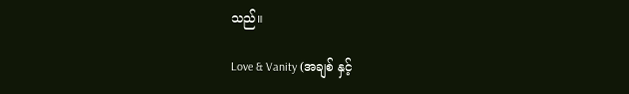သည်။

Love & Vanity (အချစ် နှင့်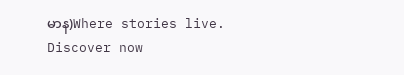မာန)Where stories live. Discover now